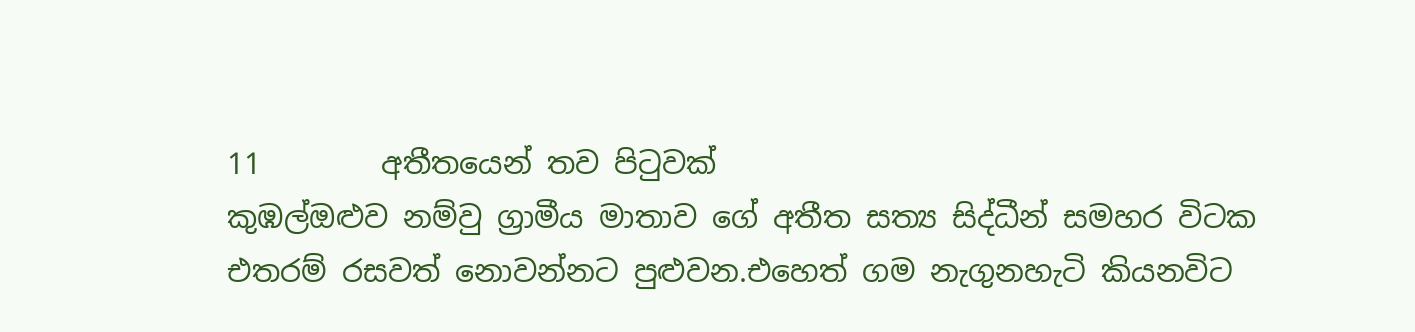11        අතීතයෙන් තව පිටුවක්
කුඹල්ඔළුව නම්වු ග්‍රාමීය මාතාව ගේ අතීත සත්‍ය සිද්ධීන් සමහර විටක එතරම් රසවත් නොවන්නට පුළුවන.එහෙත් ගම නැගුනහැටි කියනවිට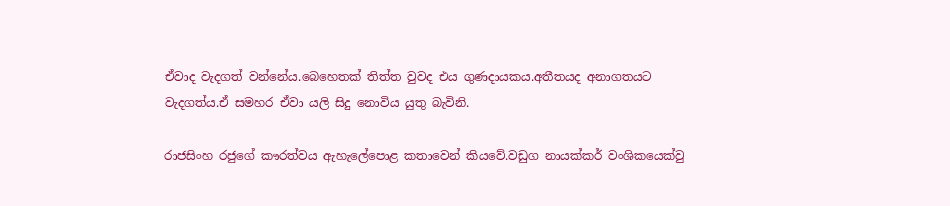ඒවාද වැදගත් වන්නේය.බෙහෙතක් තිත්ත වුවද එය ගුණදායකය.අතීතයද අනාගතයට වැදගත්ය.ඒ සමහර ඒවා යලි සිදු නොවිය යුතු බැවිනි.

රාජසිංහ රජුගේ කෟරත්වය ඇහැලේපොළ කතාවෙන් කියවේ.වඩුග නායක්කර් වංශිකයෙක්වු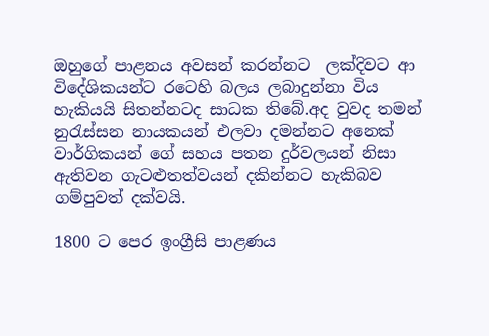ඔහුගේ පාළනය අවසන් කරන්නට  ලක්දිවට ආ විදේශිකයන්ට රටෙහි බලය ලබාදුන්නා විය හැකියයි සිතන්නටද සාධක තිබේ.අද වුවද තමන් නුරැස්සන නායකයන් එලවා දමන්නට අනෙක් වාර්ගිකයන් ගේ සහය පතන දුර්වලයන් නිසා ඇතිවන ගැටළුතත්වයන් දකින්නට හැකිබව ගම්පුවත් දක්වයි.

1800 ට පෙර ඉංග්‍රීසි පාළණය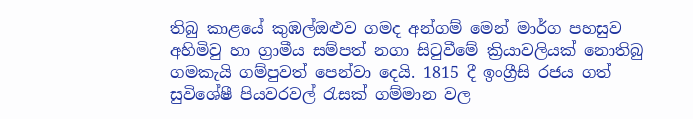තිබු කාළයේ කුඹල්ඔළුව ගමද අන්ගම් මෙන් මාර්ග පහසුව අහිමිවු හා ග්‍රාමීය සම්පත් නගා සිටුවීමේ ක්‍රියාවලියක් නොතිබු ගමකැයි ගම්පුවත් පෙන්වා දෙයි. 1815 දී ඉංග්‍රීසි රජය ගත් සුවිශේෂී පියවරවල් රැසක් ගම්මාන වල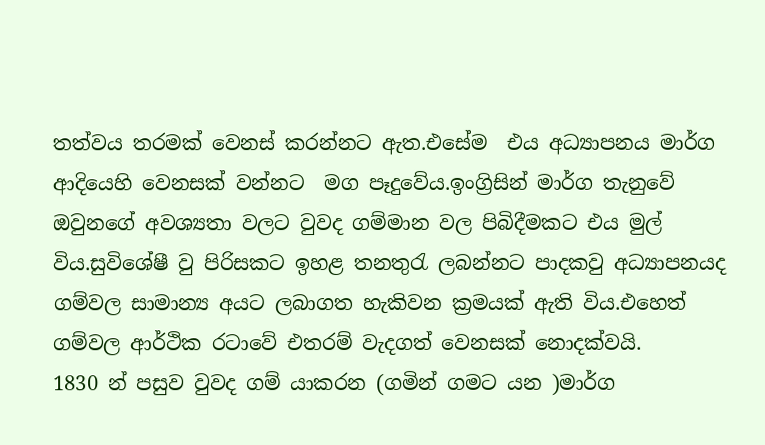තත්වය තරමක් වෙනස් කරන්නට ඇත.එසේම  එය අධ්‍යාපනය මාර්ග ආදියෙහි වෙනසක් වන්නට  මග පෑදුවේය.ඉංග්‍රිසින් මාර්ග තැනුවේ ඔවුනගේ අවශ්‍යතා වලට වුවද ගම්මාන වල පිබිදීමකට එය මුල් විය.සුවිශේෂී වු පිරිසකට ඉහළ තනතුරැ ලබන්නට පාදකවු අධ්‍යාපනයද ගම්වල සාමාන්‍ය අයට ලබාගත හැකිවන ක්‍රමයක් ඇති විය.එහෙත් ගම්වල ආර්ථික රටාවේ එතරම් වැදගත් වෙනසක් නොදක්වයි.
1830 න් පසුව වුවද ගම් යාකරන (ගමින් ගමට යන )මාර්ග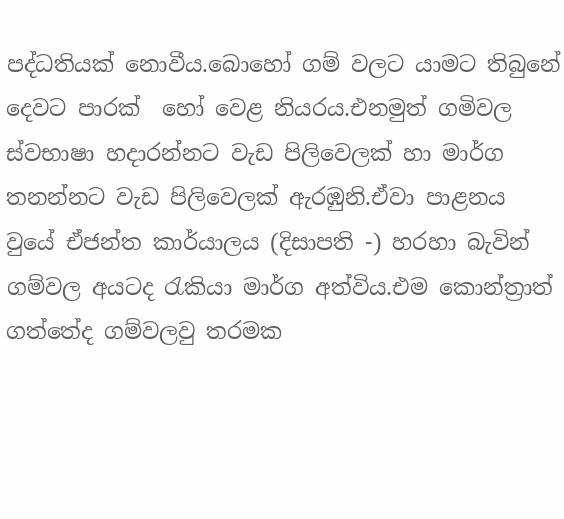පද්ධතියක් නොවීය.බොහෝ ගම් වලට යාමට තිබුනේ දෙවට පාරක්  හෝ වෙළ නියරය.එනමුත් ගමිවල ස්වභාෂා හදාරන්නට වැඩ පිලිවෙලක් හා මාර්ග තනන්නට වැඩ පිලිවෙලක් ඇරඹුනි.ඒවා පාළනය වුයේ ඒජන්ත කාර්යාලය (දිසාපති -) හරහා බැවින් ගම්වල අයටද රැකියා මාර්ග අත්විය.එම කොන්ත්‍රාත් ගත්තේද ගම්වලවු තරමක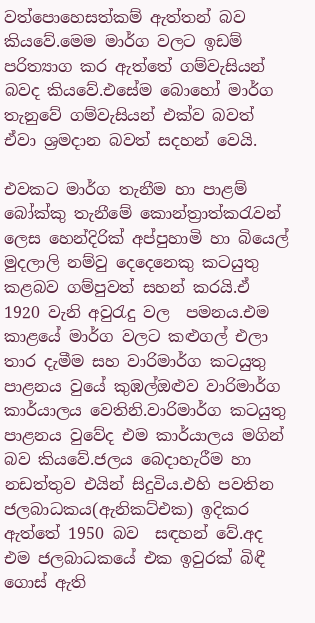වත්පොහෙසත්කම් ඇත්තන් බව කියවේ.මෙම මාර්ග වලට ඉඩම් පරිත්‍යාග කර ඇත්තේ ගම්වැසියන් බවද කියවේ.එසේම බොහෝ මාර්ග තැනුවේ ගම්වැසියන් එක්ව බවත් ඒවා ශ්‍රමදාන බවත් සදහන් වෙයි.

එවකට මාර්ග තැනීම හා ‍පාළම් බෝක්කු තැනීමේ කොන්ත්‍රාත්කරැවන් ලෙස හෙන්දිරික් අප්පුහාමි හා බියෙල් මුදලාලි නම්වු දෙදෙනෙකු කටයුතු කළබව ගම්පුවත් සහන් කරයි.ඒ 1920 වැනි අවුරැදු වල  පමනය.එම කාළයේ මාර්ග වලට කළුගල් එලා තාර දැමීම සහ වාරිමාර්ග කටයුතු පාළනය වුයේ කුඹල්ඔළුව වාරිමාර්ග කාර්යාලය වෙතිනි.වාරිමාර්ග කටයුතු පාළනය වුවේද එම කාර්යාලය මගින් බව කියවේ.ජලය බෙදාහැරීම හා නඩත්තුව එයින් සිදුවිය.එහි පවතින ජලබාධකය(ඇනිකට්එක) ඉදිකර ඇත්තේ 1950 බව  සඳහන් වේ.අද එම ජලබාධකයේ එක ඉවුරක් බිඳී ගොස් ඇති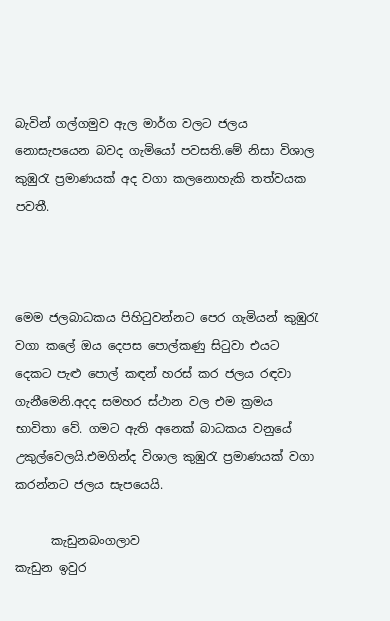බැවින් ගල්ගමුව ඇල මාර්ග වලට ජලය නොසැපයෙන බවද ගැමියෝ පවසති.මේ නිසා විශාල කුඹුරැ ප්‍රමාණයක් අද වගා කලනොහැකි තත්වයක පවතී.



මෙම ජලබාධකය පිහිටුවන්නට පෙර ගැමියන් කුඹුරැ වගා කලේ ඔය දෙපස පොල්කණු සිටුවා එයට දෙකට පැළු පොල් කඳන් හරස් කර ජලය රඳවා ගැනීමෙනි.අදද සමහර ස්ථාන වල එම ක්‍රමය භාවිතා වේ. ගමට ඇති අනෙක් බාධකය වනුයේ උකුල්වෙලයි.එමගින්ද විශාල කුඹුරැ ප්‍රමාණයක් වගා කරන්නට ජලය සැපයෙයි.

      කැඩුනබංගලාව                        කැඩුන ඉවුර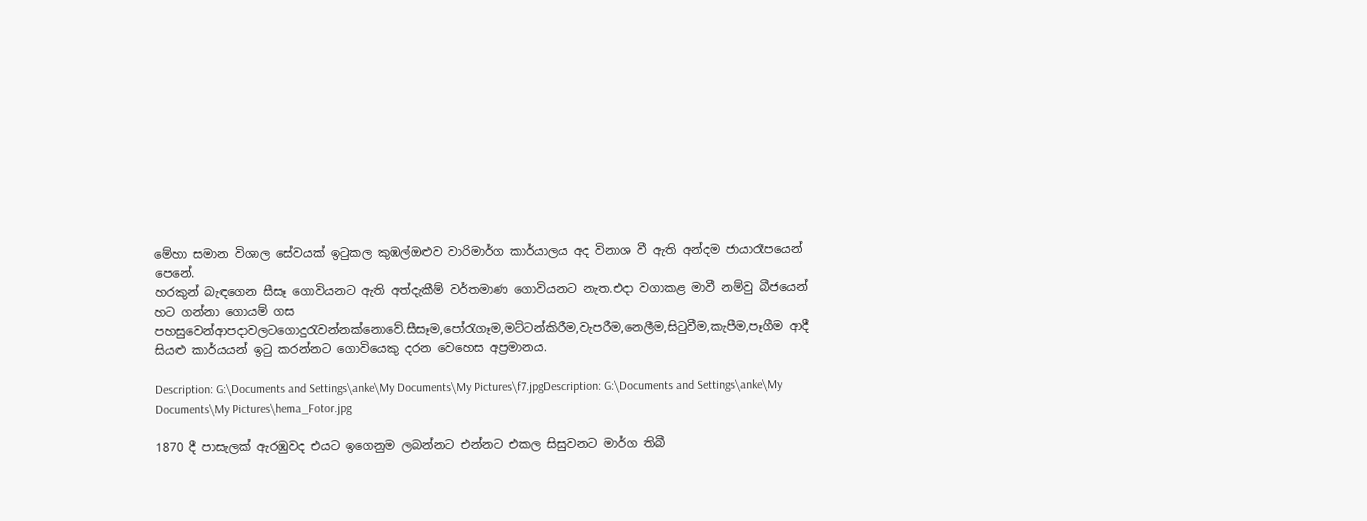මේහා සමාන විශාල සේවයක් ඉටුකල කුඹල්ඔළුව වාරිමාර්ග කාර්යාලය අද විනාශ වී ඇති අන්දම ජායාරෑපයෙන් පෙනේ.
හරකුන් බැඳගෙන සීසෑ ගොවියනට ඇති අත්දැකීම් වර්තමාණ ගොවියනට නැත.එදා වගාකළ මාවී නම්වු බීජයෙන් හට ගන්නා ගොයම් ගස පහසුවෙන්ආපදාවලටගොදුරැවන්නක්නොවේ.සීසෑම,පෝරැගෑම,මට්ටන්කිරීම,වැපරීම,නෙලීම,සිටුවීම,කැපීම,පෑගීම ආදී සියළු කාර්යයන් ඉටු කරන්නට ගොවියෙකු දරන වෙහෙස අප්‍රමානය.

Description: G:\Documents and Settings\anke\My Documents\My Pictures\f7.jpgDescription: G:\Documents and Settings\anke\My Documents\My Pictures\hema_Fotor.jpg

1870 දී පාසැලක් ඇරඹුවද එයට ඉගෙනුම ලබන්නට එන්නට එකල සිසුවනට මාර්ග තිබී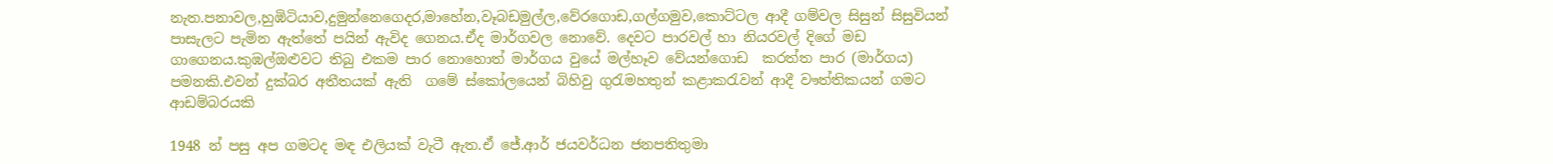නැත.පනාවල,හුඹිටියාව,දුමුන්නෙගෙදර,මාහේන,වෑබඩමුල්ල,වේරගොඩ,ගල්ගමුව,කොට්ටල ආදී ගම්වල සිසුන් සිසුවියන් පාසැලට පැමින ඇත්තේ පයින් ඇවිද ගෙනය.ඒද මාර්ගවල නොවේ. දෙවට පාරවල් හා නියරවල් දිගේ මඩ ගාගෙනය.කුඹල්ඔළුවට තිබු එකම පාර නොහොත් මාර්ගය වුයේ මල්හෑව වේයන්ගොඩ  කරත්ත පාර (මාර්ගය) පමනකි.එවන් දුක්බර අතීතයක් ඇති  ගමේ ස්කෝලයෙන් බිහිවු ගුරැමහතුන් කළාකරැවන් ආදී වෟත්තිකයන් ගමට ආඩම්බරයකි

1948 න් පසු අප ගමටද මඳ එලියක් වැටී ඇත.ඒ ජේ.ආර් ජයවර්ධන ජනපතිතුමා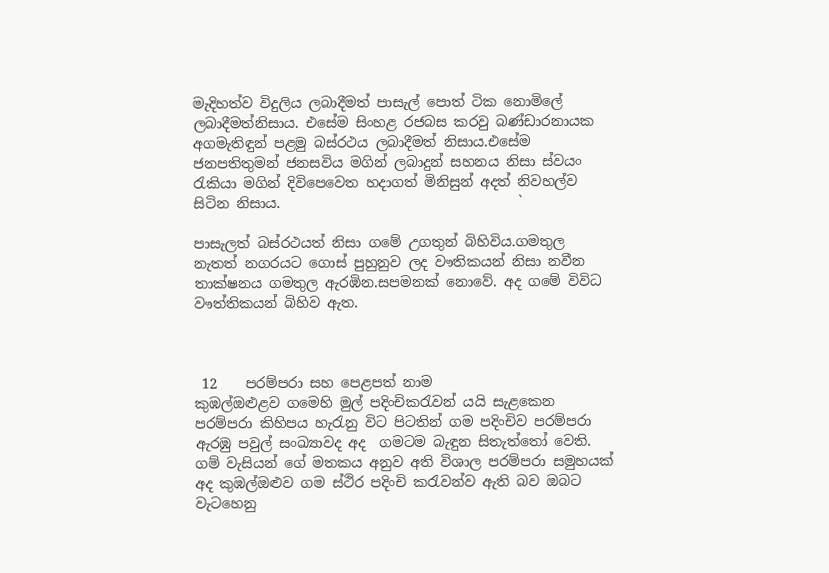මැදිහත්ව විදුලිය ලබාදීමත් පාසැල් පොත් ටික නොමිලේ ලබාදීමත්නිසාය. එසේම සිංහළ රජබස කරවු බණ්ඩාරනායක අගමැතිඳුන් පළමු බස්රථය ලබාදීමත් නිසාය.එසේම ජනපතිතුමන් ජනසවිය මගින් ලබාදුන් සහනය නිසා ස්වයං රැකියා මගින් දිවිපෙවෙත හදාගත් මිනිසුන් අදත් නිවහල්ව සිටින නිසාය.                                  `

පාසැලත් බස්රථයත් නිසා ගමේ උගතුන් බිහිවිය.ගමතුල නැතත් නගරයට ‍ගොස් පුහුනුව ලද වෟතිකයන් නිසා නවීන තාක්ෂනය ගමතුල ඇරඹින.සපමනක් නොවේ. අද ගමේ විවිධ වෟත්තිකයන් බිහිව ඇත.



 12    පරම්පරා සහ පෙළපත් නාම
කුඹල්ඔළුළව ගමෙහි මුල් පදිංචිකරැවන් යයි සැළකෙන පරම්පරා කිහිපය හැරැනු විට පිටතින් ගම පදිංචිව පරම්පරා ඇරඹු පවුල් සංඛ්‍යාවද අද  ගමටම බැඳුන සිතැත්තෝ වෙති. ගම් වැසියන් ගේ මතකය අනුව අති විශාල පරම්පරා සමුහයක් අද කුඹල්ඔළුව ගම ස්ථිර පදිංචි කරැවන්ව ඇති බව ඔබට වැටහෙනු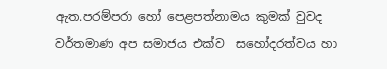ඇත.පරම්පරා හෝ පෙළපත්නාමය කුමක් වුවද වර්තමාණ අප සමාජය එක්ව  සහෝදරත්වය හා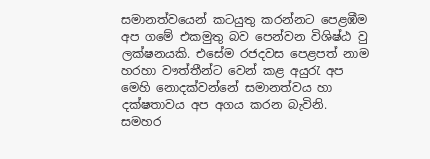සමානත්වයෙන් කටයුතු කරන්නට පෙළඹීම අප ගමේ එකමුතු බව පෙන්වන විශිෂ්ඨ වු ලක්ෂනයකි. එසේම රජදවස පෙළපත් නාම හරහා වෟත්තීන්ට වෙන් කළ අයුරැ අප මෙහි නොදක්වන්නේ සමානත්වය හා දක්ෂතාවය අප අගය කරන බැවිනි.
සමහර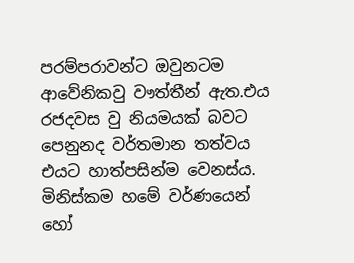පරම්පරාවන්ට ඔවුනටම ආවේනිකවු වෟත්තීන් ඇත.එය රජදවස වු නියමයක් බවට පෙනුනද වර්තමාන තත්වය එයට හාත්පසින්ම වෙනස්ය. මිනිස්කම හමේ වර්ණයෙන් හෝ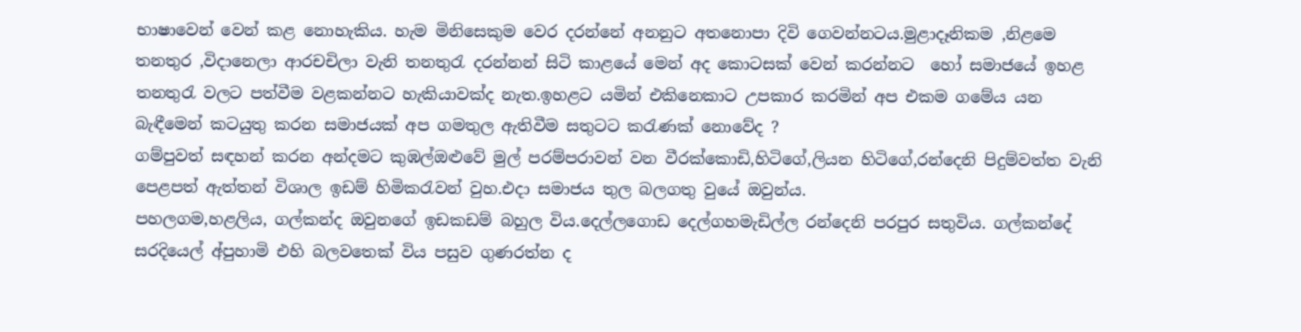භාෂාවෙන් වෙන් කළ නොහැකිය. හැම මිනිසෙකුම වෙර දරන්නේ අනනුට අතනොපා දිවි ගෙවන්නටය.මුළාදෑනිකම ,නිළමෙ තනතුර ,විදානෙලා ආරචචිලා වැනි තනතුරැ දරන්නන් සිටි කාළයේ මෙන් අද කොටසක් වෙන් කරන්නට  හෝ සමාජයේ ඉහළ තනතුරැ වලට පත්වීම වළකන්නට හැකියාවක්ද නැත.ඉහළට යමින් එකිනෙකාට උපකාර කරමින් අප එකම ගමේය යන බැඳීමෙන් කටයුතු කරන සමාජයක් අප ගමතුල ඇතිවීම සතුටට කරැණක් නොවේද ?
ගම්පුවත් සඳහන් කරන අන්දමට කුඹල්ඔළුවේ මුල් පරම්පරාවන් වන වීරක්කොඩි,හිටිගේ,ලියන හිටිගේ,රන්දෙනි පිදුම්වත්ත වැනි පෙළපත් ඇත්තන් විශාල ඉඩම් හිමිකරැවන් වුහ.එදා සමාජය තුල බලගතු වුයේ ඔවුන්ය.
පහලගම,හළලිය, ගල්කන්ද ඔවුනගේ ඉඩකඩම් බහුල විය.දෙල්ලගොඩ දෙල්ගහමැඩිල්ල රන්දෙනි පරපුර සතුවිය. ගල්කන්දේ සරදියෙල් අ්පුහාමි එහි බලවතෙක් විය පසුව ගුණරත්න ද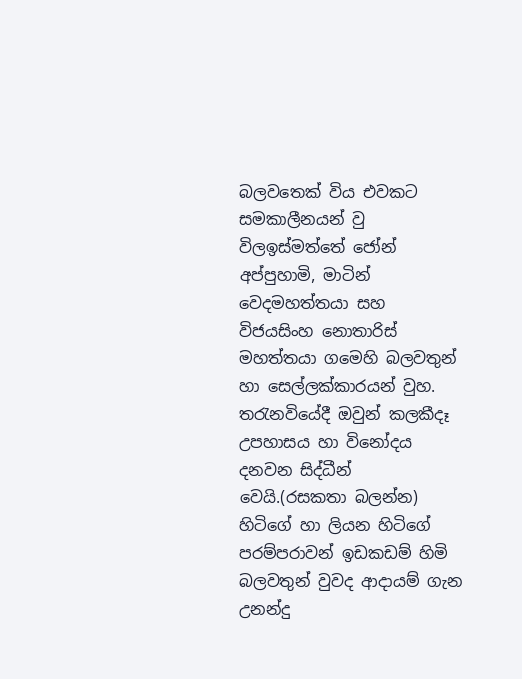බලවතෙක් විය එවකට සමකාලීනයන් වු විලඉස්මත්තේ ජෝන් අප්පුහාමි, මාටින් වෙදමහත්තයා සහ විජයසිංහ නොතාරිස් මහත්තයා ගමෙහි බලවතුන් හා සෙල්ලක්කාරයන් වුහ. තරැනවියේදී ඔවුන් කලකීදෑ උපහාසය හා විනෝදය දනවන සිද්ධීන් වෙයි.(රසකතා බලන්න)
හිටිගේ හා ලියන හිටිගේ පරම්පරාවන් ඉඩකඩම් හිමි බලවතුන් වුවද ආදායම් ගැන උනන්දු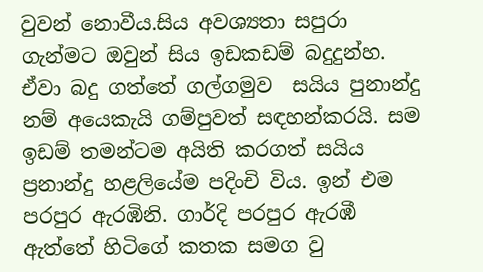වුවන් නොවීය.සිය අවශ්‍යතා සපුරා ගැන්මට ඔවුන් සිය ඉඩකඩම් බදුදුන්හ. ඒවා බදු ගත්තේ ගල්ගමුව  සයිය පුනාන්දු නම් අයෙකැයි ගම්පුවත් සඳහන්කරයි. සම ඉඩම් තමන්ටම අයිති කරගත් සයිය ප්‍රනාන්දු හළලියේම පදිංචි විය. ඉන් එම පරපුර ඇරඹිනි. ගාර්දි පරපුර ඇරඹී ඇත්තේ හිටිගේ කතක සමග වු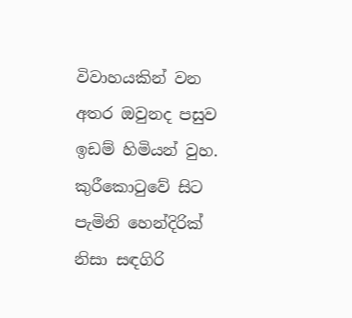විවාහයකින් වන අතර ඔවුනද පසුව ඉඩම් හිමියන් වුහ. කුරීකොටුවේ සිට පැමිනි හෙන්දිරික් නිසා සඳගිරි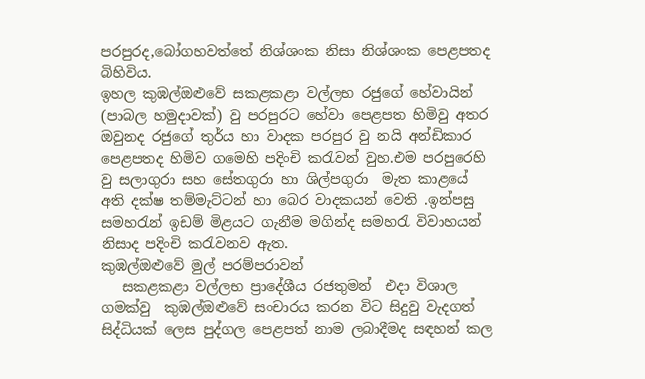පරපුරද,බෝගහවත්තේ නිශ්ශංක නිසා නිශ්ශංක පෙළපතද බිහිවිය.
ඉහල කුඹල්ඔළුවේ සකළකළා වල්ලභ රජුගේ හේවායින් (පාබල හමුදාවක්) වු පරපුරට හේවා පෙළපත හිමිවු අතර ඔවුනද රජුගේ තුර්ය හා වාදක පරපුර වු නයි අන්ඩිකාර පෙළපතද හිමිව ගමෙහි පදිංචි කරැවන් වුහ.එම පරපුරෙහි වු සලාගුරා සහ සේතගුරා හා ශිල්පගුරා  මැත කාළයේ අති දක්ෂ තම්මැට්ටන් හා බෙර වාදකයන් වෙති .ඉන්පසු සමහරැන් ඉඩම් මිළයට ගැනීම මගින්ද සමහරැ විවාහයන් නිසාද පදිංචි කරැවනව ඇත.
කුඹල්ඔළුවේ මුල් පරම්පරාවන්
   සකළකළා වල්ලභ ප්‍රාදේශීය රජතුමන්  එදා විශාල ගමක්වු  කුඹල්ඔළුවේ සංචාරය කරන විට සිදුවු වැදගත් සිද්ධියක් ලෙස පුද්ගල පෙළපත් නාම ලබාදීමද සඳහන් කල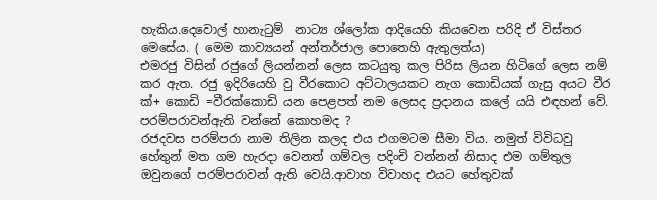හැකිය.දෙවොල් හානැටුම්  නාට්‍ය ශ්ලෝක ආදියෙහි කියවෙන පරිදි ඒ විස්තර මෙසේය. ( මෙම කාව්‍යයන් අන්තර්ජාල පොතෙහි ඇතුලත්ය)
එමරජු විසින් රජුගේ ලියන්නන් ලෙස කටයුතු කල පිරිස ලියන හිටිගේ ලෙස නම් කර ඇත. රජු ඉදිරියෙහි වු වීරකොට අට්ටාලයකට නැග කොඩියක් ගැසු අයට වීර ක්+ කොඩි =වීරක්කොඩි යන පෙළපත් නම ලෙසද ප්‍රදානය කලේ යයි එඳහන් වේ.
පරම්පරාවන්ඇති වන්නේ කොහමද ?
රජදවස පරම්පරා නාම තිලින කලද එය එගමටම සීමා විය. නමුත් විවිධවු හේතුන් මත ගම හැරදා වෙනත් ගම්වල පදිංචි වන්නන් නිසාද එම ගම්තුල  ඔවුනගේ පරම්පරාවන් ඇති වෙයි.ආවාහ විවාහද එයට හේතුවක්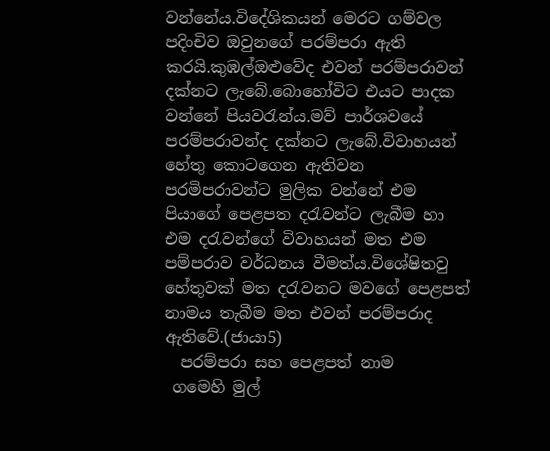වන්නේය.විදේශිකයන් මෙරට ගම්වල පදිංචිව ඔවුනගේ පරම්පරා ඇති කරයි.කුඹල්ඔළුවේද එවන් පරම්පරාවන් දක්නට ලැබේ.බොහෝවිට එයට පාදක වන්නේ පියවරැන්ය.මව් පාර්ශවයේ පරම්පරාවන්ද දක්නට ලැබේ.විවාහයන් හේතු කොටගෙන ඇතිවන පරමිපරාවන්ට මුලික වන්නේ එම පියාගේ පෙළපත දරැවන්ට ලැබීම හා එම දරැවන්ගේ විවාහයන් මත එම පම්පරාව වර්ධනය වීමත්ය.විශේෂිතවු හේතුවක් මත දරැවනට මවගේ පෙළපත් නාමය තැබීම මත එවන් පරම්පරාද ඇතිවේ.(ජායා5)
  පරම්පරා සහ පෙළපත් නාම
 ගමෙහි මුල්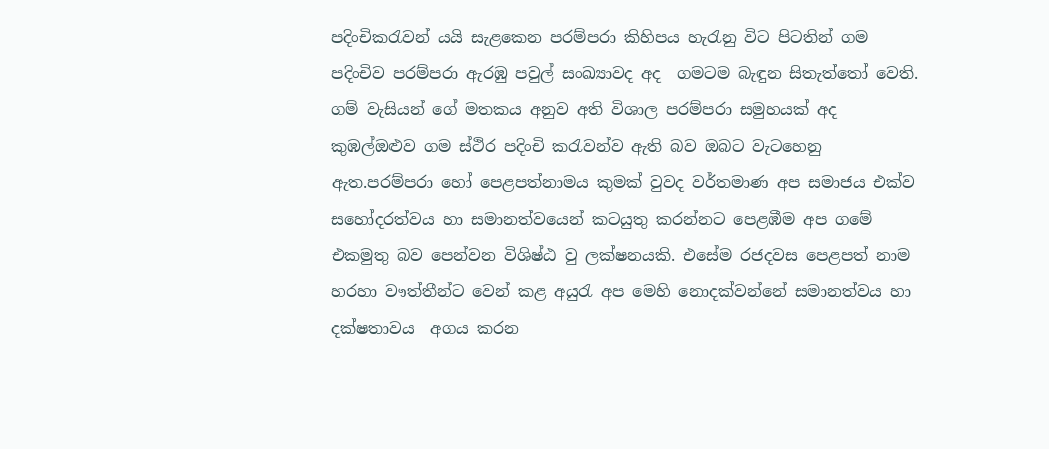පදිංචිකරැවන් යයි සැළකෙන පරම්පරා කිහිපය හැරැනු විට පිටතින් ගම පදිංචිව පරම්පරා ඇරඹු පවුල් සංඛ්‍යාවද අද  ගමටම බැඳුන සිතැත්තෝ වෙති. ගම් වැසියන් ගේ මතකය අනුව අති විශාල පරම්පරා සමුහයක් අද කුඹල්ඔළුව ගම ස්ථිර පදිංචි කරැවන්ව ඇති බව ඔබට වැටහෙනු ඇත.පරම්පරා හෝ පෙළපත්නාමය කුමක් වුවද වර්තමාණ අප සමාජය එක්ව  සහෝදරත්වය හා සමානත්වයෙන් කටයුතු කරන්නට පෙළඹීම අප ගමේ එකමුතු බව පෙන්වන විශිෂ්ඨ වු ලක්ෂනයකි. එසේම රජදවස පෙළපත් නාම හරහා වෟත්තීන්ට වෙන් කළ අයුරැ අප මෙහි නොදක්වන්නේ සමානත්වය හා දක්ෂතාවය  අගය කරන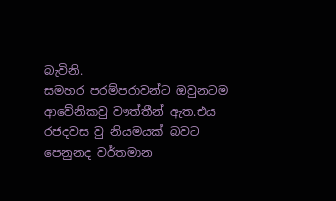බැවිනි.
සමහර පරම්පරාවන්ට ඔවුනටම ආවේනිකවු වෟත්තීන් ඇත.එය රජදවස වු නියමයක් බවට පෙනුනද වර්තමාන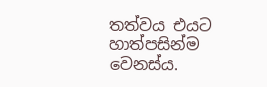තත්වය එයට හාත්පසින්ම වෙනස්ය.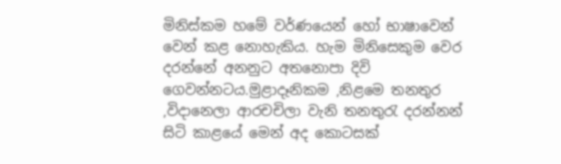මිනිස්කම හමේ වර්ණයෙන් හෝ භාෂාවෙන් වෙන් කළ නොහැකිය. හැම මිනිසෙකුම වෙර දරන්නේ අනනුට අතනොපා දිවි ගෙවන්නටය.මුළාදෑනිකම ,නිළමෙ තනතුර ,විදානෙලා ආරචචිලා වැනි තනතුරැ දරන්නන් සිටි කාළයේ මෙන් අද කොටසක්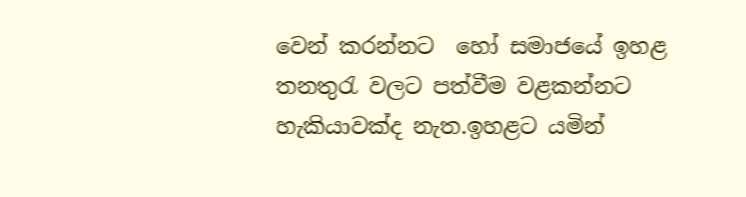වෙන් කරන්නට  හෝ සමාජයේ ඉහළ තනතුරැ වලට පත්වීම වළකන්නට හැකියාවක්ද නැත.ඉහළට යමින්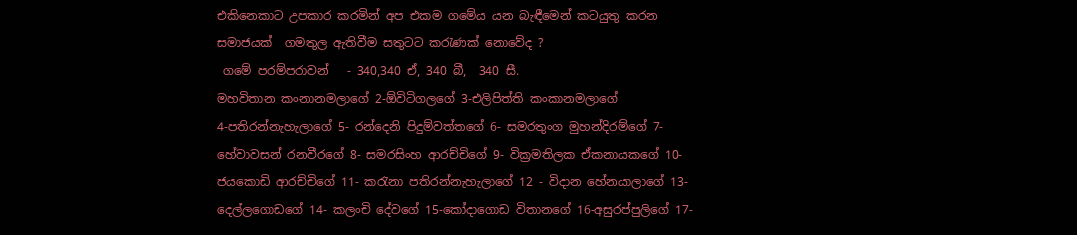එකිනෙකාට උපකාර කරමින් අප එකම ගමේය යන බැඳීමෙන් කටයුතු කරන සමාජයක්  ගමතුල ඇතිවීම සතුටට කරැණක් නොවේද ?
 ගමේ පරම්පරාවන්   - 340,340 ඒ, 340 බී,  340 සී.
මහවිතාන කංනානමලාගේ 2-ඕවිටිගලගේ 3-එලිපිත්ති කංකානමලාගේ                4-පතිරන්නැහැලාගේ 5- රන්දෙනි පිදුම්වත්තගේ 6- සමරතුංග මුහන්දිරම්ගේ 7-හේවාවසන් රනවීරගේ 8- සමරසිංහ ආරච්චිගේ 9- වික්‍රමතිලක ඒකනායකගේ 10- ජයකොඩි ආරච්චිගේ 11- කරැනා පතිරන්නැහැලාගේ 12 - විදාන හේනයාලාගේ 13- දෙල්ලගොඩගේ 14- කලංචි දේවගේ 15-කෝදාගොඩ විතානගේ 16-අසුරප්පුලිගේ 17-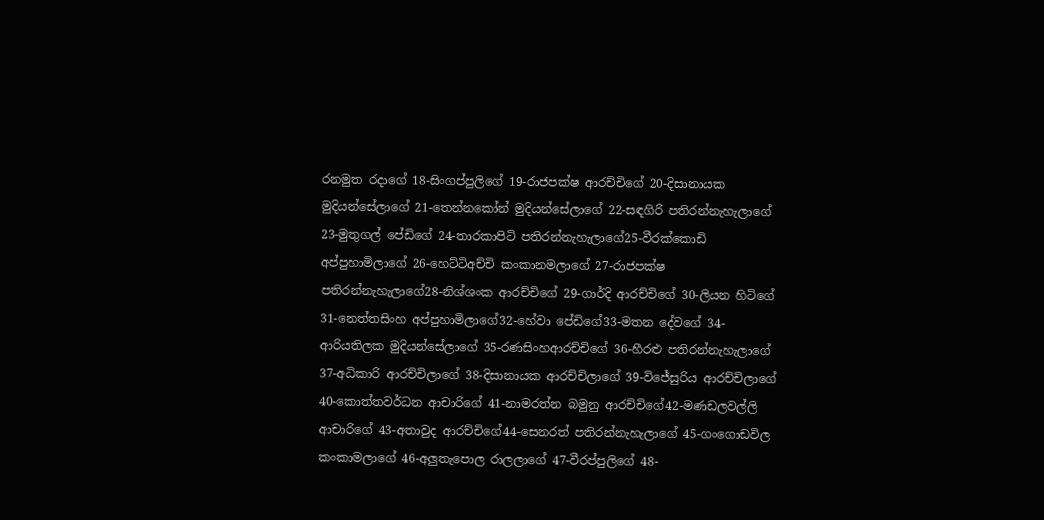රනමුත රදාගේ 18-සිංගප්පුලිගේ 19-රාජපක්ෂ ආරච්චිගේ 20-දිසානායක මුදියන්සේලාගේ 21-තෙන්නකෝන් මුදියන්සේලාගේ 22-සඳගිරි පතිරන්නැහැලාගේ 23-මුතුගල් පේඩිගේ 24-තාරකාපිටි පතිරන්නැහැලාගේ25-වීරක්කොඩි අප්පුහාමිලාගේ 26-හෙට්ටිඅච්චි කංකානමලාගේ 27-රාජපක්ෂ පතිරන්නැහැලාගේ28-නිශ්ශංක ආරච්චිගේ 29-ගාර්දි ආරච්චිගේ 30-ලියන හිටිගේ 31-නෙත්තසිංහ අප්පුහාමිලාගේ32-හේවා පේඩිගේ33-මතන දේවගේ 34-ආරියතිලක මුදියන්සේලාගේ 35-රණසිංහආරච්චිගේ 36-හීරළු පතිරන්නැහැලාගේ 37-අධිකාරි ආරච්චිලාගේ 38-දිසානායක ආරච්චිලාගේ 39-විජේසුරිය ආරච්චිලාගේ 40-කොත්තවර්ධන ආචාරිගේ 41-නාමරත්න බමුනු ආරච්චිගේ42-මණඩලවල්ලි ආචාරිගේ 43-අතාවුද ආරච්චිගේ44-සෙනරත් පතිරන්නැහැලාගේ 45-ගංගොඩවිල  කංකාමලාගේ 46-අලුතැපොල රාලලාගේ 47-වීරප්පුලිගේ 48-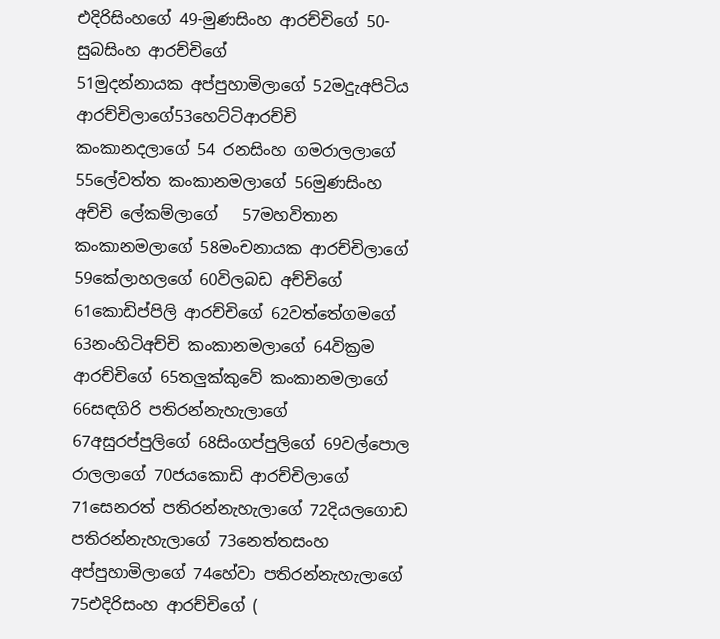එදිරිසිංහගේ 49-මුණසිංහ ආරච්චිගේ 50-සුබසිංහ ආරච්චිගේ
51මුදන්නායක අප්පුහාමිලාගේ 52මදුැඅපිටිය ආරච්චිලාගේ53හෙට්ටිආරච්චි කංකානදලාගේ 54 රනසිංහ ගමරාලලාගේ 55ලේවත්ත කංකානමලාගේ 56මුණසිංහ අච්චි ලේකම්ලාගේ   57මහවිතාන කංකානමලාගේ 58මංචනායක ආරච්චිලාගේ 59කේලාහලගේ 60විලබඩ අච්චිගේ 61කොඩිප්පිලි ආරච්චිගේ 62වත්තේගමගේ 63නංහිටිඅච්චි කංකානමලාගේ 64වික්‍රම ආරච්චිගේ 65තලුක්කුවේ කංකානමලාගේ 66සඳගිරි පතිරන්නැහැලාගේ 67අසුරප්පුලිගේ 68සිංගප්පුලිගේ 69වල්පොල රාලලාගේ 70ජයකොඩි ආරච්චිලාගේ 71සෙනරත් පතිරන්නැහැලාගේ 72දියලගොඩ පතිරන්නැහැලාගේ 73නෙත්තසංහ අප්පුහාමිලාගේ 74හේවා පතිරන්නැහැලාගේ 75එදිරිසංහ ආරච්චිගේ (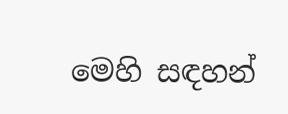මෙහි සඳහන්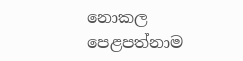නොකල පෙළපත්නාම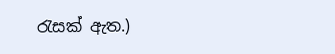රැසක් ඇත.)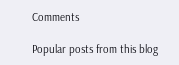Comments

Popular posts from this blog